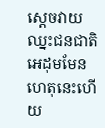ស្តេចវាយឈ្នះជនជាតិអេដុមមែន ហេតុនេះហើយ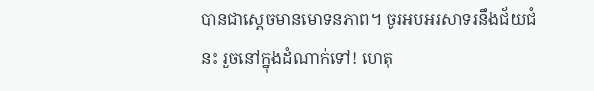បានជាស្តេចមានមោទនភាព។ ចូរអបអរសាទរនឹងជ័យជំនះ រួចនៅក្នុងដំណាក់ទៅ! ហេតុ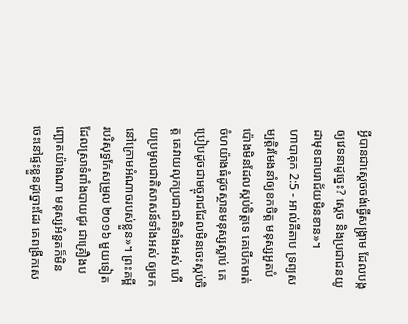អ្វីបានជាស្តេចចង់ធ្វើសង្គ្រាម ដែលបង្កឲ្យវេទនាដូច្នេះ? ស្តេច និងប្រជាជនយូដាមុខជាបរាជ័យមិនខាន»។
ហាបាគុក 2:5 - អាល់គីតាប ទ្រព្យសម្បត្តិរមែងនាំឲ្យខកចិត្ត មនុស្សអួតបំប៉ោងមិនដែលស្កប់ចិត្តទេ គេបើកមាត់ចំហយ៉ាងធំដូចស្ថានមនុស្សស្លាប់ គេប្រៀបដូចជាមច្ចុរាជដែលមិនចេះស្កប់ចិត្ត គេវាយលុកប្រជាជាតិទាំងអស់ ហើយប្រមូលជាតិសាសន៍ទាំងអស់ ឲ្យមកនៅក្រោមអំណាចរបស់ខ្លួន»។ ព្រះគម្ពីរបរិសុទ្ធកែសម្រួល ២០១៦ មួយទៀត ដែលស្រាទំពាំងបាយជូរ ជាគ្រឿងបញ្ឆោតយ៉ាងណា មនុស្សអំនួតក៏មិនចេះនៅផ្ទះខ្លួនដូច្នោះដែរ គេពង្រីកសេ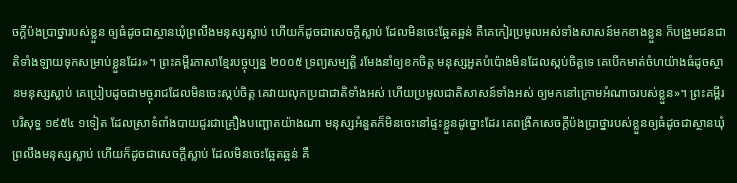ចក្ដីប៉ងប្រាថ្នារបស់ខ្លួន ឲ្យធំដូចជាស្ថានឃុំព្រលឹងមនុស្សស្លាប់ ហើយក៏ដូចជាសេចក្ដីស្លាប់ ដែលមិនចេះឆ្អែតឆ្អន់ គឺគេកៀរប្រមូលអស់ទាំងសាសន៍មកខាងខ្លួន ក៏បង្រួមជនជាតិទាំងឡាយទុកសម្រាប់ខ្លួនដែរ»។ ព្រះគម្ពីរភាសាខ្មែរបច្ចុប្បន្ន ២០០៥ ទ្រព្យសម្បត្តិ រមែងនាំឲ្យខកចិត្ត មនុស្សអួតបំប៉ោងមិនដែលស្កប់ចិត្តទេ គេបើកមាត់ចំហយ៉ាងធំដូចស្ថានមនុស្សស្លាប់ គេប្រៀបដូចជាមច្ចុរាជដែលមិនចេះស្កប់ចិត្ត គេវាយលុកប្រជាជាតិទាំងអស់ ហើយប្រមូលជាតិសាសន៍ទាំងអស់ ឲ្យមកនៅក្រោមអំណាចរបស់ខ្លួន»។ ព្រះគម្ពីរបរិសុទ្ធ ១៩៥៤ ១ទៀត ដែលស្រាទំពាំងបាយជូរជាគ្រឿងបញ្ឆោតយ៉ាងណា មនុស្សអំនួតក៏មិនចេះនៅផ្ទះខ្លួនដូច្នោះដែរ គេពង្រីកសេចក្ដីប៉ងប្រាថ្នារបស់ខ្លួនឲ្យធំដូចជាស្ថានឃុំព្រលឹងមនុស្សស្លាប់ ហើយក៏ដូចជាសេចក្ដីស្លាប់ ដែលមិនចេះឆ្អែតឆ្អន់ គឺ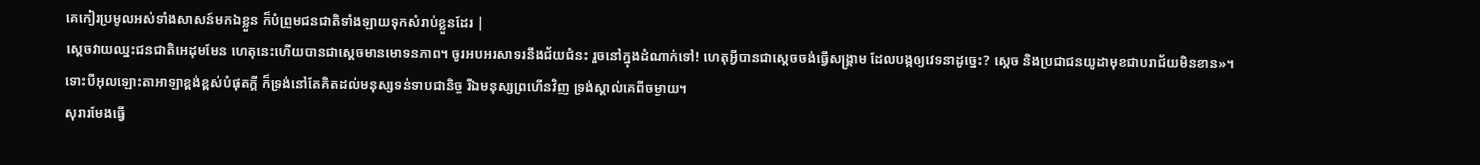គេកៀរប្រមូលអស់ទាំងសាសន៍មកឯខ្លួន ក៏បំព្រួមជនជាតិទាំងឡាយទុកសំរាប់ខ្លួនដែរ |
ស្តេចវាយឈ្នះជនជាតិអេដុមមែន ហេតុនេះហើយបានជាស្តេចមានមោទនភាព។ ចូរអបអរសាទរនឹងជ័យជំនះ រួចនៅក្នុងដំណាក់ទៅ! ហេតុអ្វីបានជាស្តេចចង់ធ្វើសង្គ្រាម ដែលបង្កឲ្យវេទនាដូច្នេះ? ស្តេច និងប្រជាជនយូដាមុខជាបរាជ័យមិនខាន»។
ទោះបីអុលឡោះតាអាឡាខ្ពង់ខ្ពស់បំផុតក្ដី ក៏ទ្រង់នៅតែគិតដល់មនុស្សទន់ទាបជានិច្ច រីឯមនុស្សព្រហើនវិញ ទ្រង់ស្គាល់គេពីចម្ងាយ។
សុរារមែងធ្វើ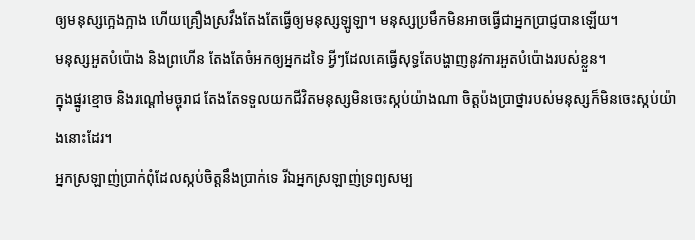ឲ្យមនុស្សក្អេងក្អាង ហើយគ្រឿងស្រវឹងតែងតែធ្វើឲ្យមនុស្សឡូឡា។ មនុស្សប្រមឹកមិនអាចធ្វើជាអ្នកប្រាជ្ញបានឡើយ។
មនុស្សអួតបំប៉ោង និងព្រហើន តែងតែចំអកឲ្យអ្នកដទៃ អ្វីៗដែលគេធ្វើសុទ្ធតែបង្ហាញនូវការអួតបំប៉ោងរបស់ខ្លួន។
ក្នុងផ្នូរខ្មោច និងរណ្ដៅមច្ចុរាជ តែងតែទទួលយកជីវិតមនុស្សមិនចេះស្កប់យ៉ាងណា ចិត្តប៉ងប្រាថ្នារបស់មនុស្សក៏មិនចេះស្កប់យ៉ាងនោះដែរ។
អ្នកស្រឡាញ់ប្រាក់ពុំដែលស្កប់ចិត្តនឹងប្រាក់ទេ រីឯអ្នកស្រឡាញ់ទ្រព្យសម្ប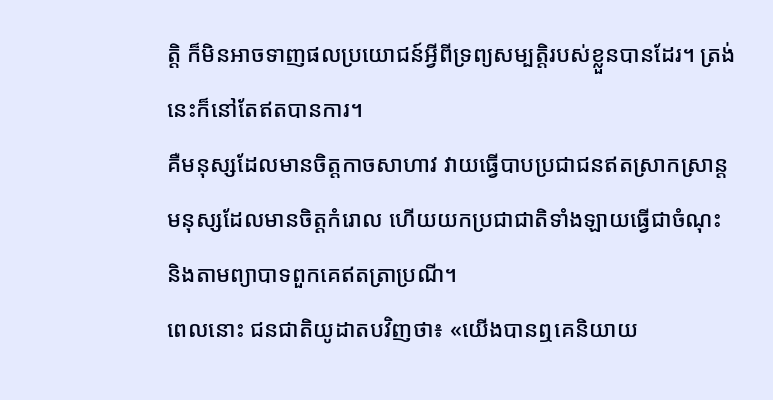ត្តិ ក៏មិនអាចទាញផលប្រយោជន៍អ្វីពីទ្រព្យសម្បត្តិរបស់ខ្លួនបានដែរ។ ត្រង់នេះក៏នៅតែឥតបានការ។
គឺមនុស្សដែលមានចិត្តកាចសាហាវ វាយធ្វើបាបប្រជាជនឥតស្រាកស្រាន្ត មនុស្សដែលមានចិត្តកំរោល ហើយយកប្រជាជាតិទាំងឡាយធ្វើជាចំណុះ និងតាមព្យាបាទពួកគេឥតត្រាប្រណី។
ពេលនោះ ជនជាតិយូដាតបវិញថា៖ «យើងបានឮគេនិយាយ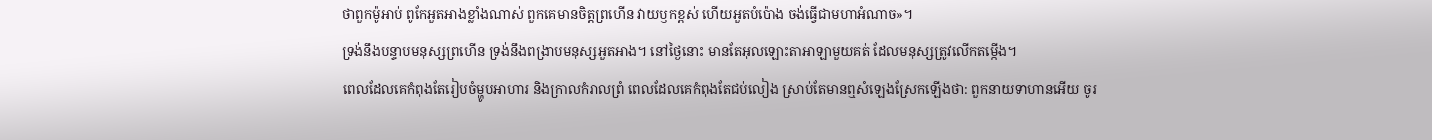ថាពួកម៉ូអាប់ ពូកែអួតអាងខ្លាំងណាស់ ពួកគេមានចិត្តព្រហើន វាយឫកខ្ពស់ ហើយអួតបំប៉ោង ចង់ធ្វើជាមហាអំណាច»។
ទ្រង់នឹងបន្ទាបមនុស្សព្រហើន ទ្រង់នឹងពង្រាបមនុស្សអួតអាង។ នៅថ្ងៃនោះ មានតែអុលឡោះតាអាឡាមួយគត់ ដែលមនុស្សត្រូវលើកតម្កើង។
ពេលដែលគេកំពុងតែរៀបចំម្ហូបអាហារ និងក្រាលកំរាលព្រំ ពេលដែលគេកំពុងតែជប់លៀង ស្រាប់តែមានឮសំឡេងស្រែកឡើងថា: ពួកនាយទាហានអើយ ចូរ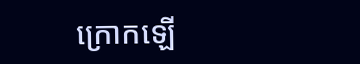ក្រោកឡើ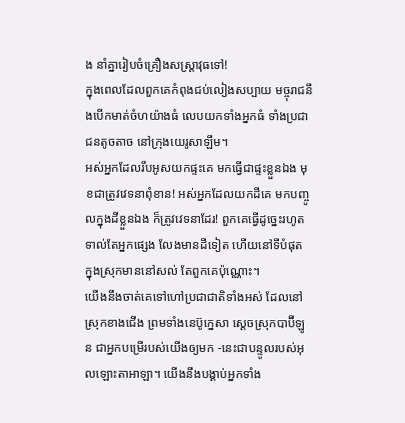ង នាំគ្នារៀបចំគ្រឿងសស្រ្ដាវុធទៅ!
ក្នុងពេលដែលពួកគេកំពុងជប់លៀងសប្បាយ មច្ចុរាជនឹងបើកមាត់ចំហយ៉ាងធំ លេបយកទាំងអ្នកធំ ទាំងប្រជាជនតូចតាច នៅក្រុងយេរូសាឡឹម។
អស់អ្នកដែលរឹបអូសយកផ្ទះគេ មកធ្វើជាផ្ទះខ្លួនឯង មុខជាត្រូវវេទនាពុំខាន! អស់អ្នកដែលយកដីគេ មកបញ្ចូលក្នុងដីខ្លួនឯង ក៏ត្រូវវេទនាដែរ! ពួកគេធ្វើដូច្នេះរហូតទាល់តែអ្នកផ្សេង លែងមានដីទៀត ហើយនៅទីបំផុត ក្នុងស្រុកមាននៅសល់ តែពួកគេប៉ុណ្ណោះ។
យើងនឹងចាត់គេទៅហៅប្រជាជាតិទាំងអស់ ដែលនៅស្រុកខាងជើង ព្រមទាំងនេប៊ូក្នេសា ស្ដេចស្រុកបាប៊ីឡូន ជាអ្នកបម្រើរបស់យើងឲ្យមក -នេះជាបន្ទូលរបស់អុលឡោះតាអាឡា។ យើងនឹងបង្គាប់អ្នកទាំង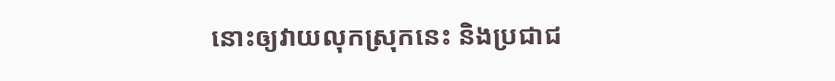នោះឲ្យវាយលុកស្រុកនេះ និងប្រជាជ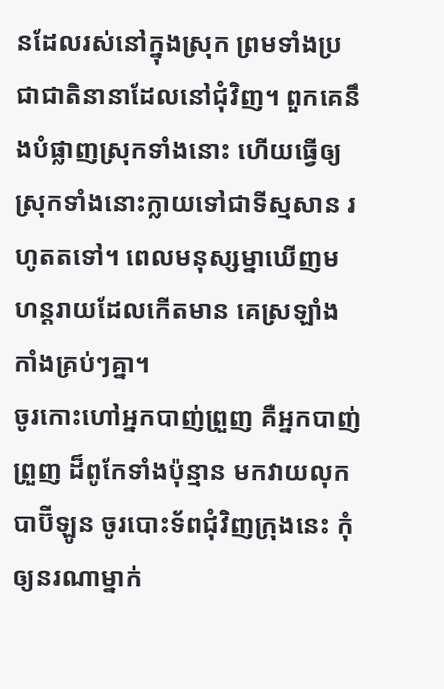នដែលរស់នៅក្នុងស្រុក ព្រមទាំងប្រជាជាតិនានាដែលនៅជុំវិញ។ ពួកគេនឹងបំផ្លាញស្រុកទាំងនោះ ហើយធ្វើឲ្យស្រុកទាំងនោះក្លាយទៅជាទីស្មសាន រហូតតទៅ។ ពេលមនុស្សម្នាឃើញមហន្តរាយដែលកើតមាន គេស្រឡាំងកាំងគ្រប់ៗគ្នា។
ចូរកោះហៅអ្នកបាញ់ព្រួញ គឺអ្នកបាញ់ព្រួញ ដ៏ពូកែទាំងប៉ុន្មាន មកវាយលុកបាប៊ីឡូន ចូរបោះទ័ពជុំវិញក្រុងនេះ កុំឲ្យនរណាម្នាក់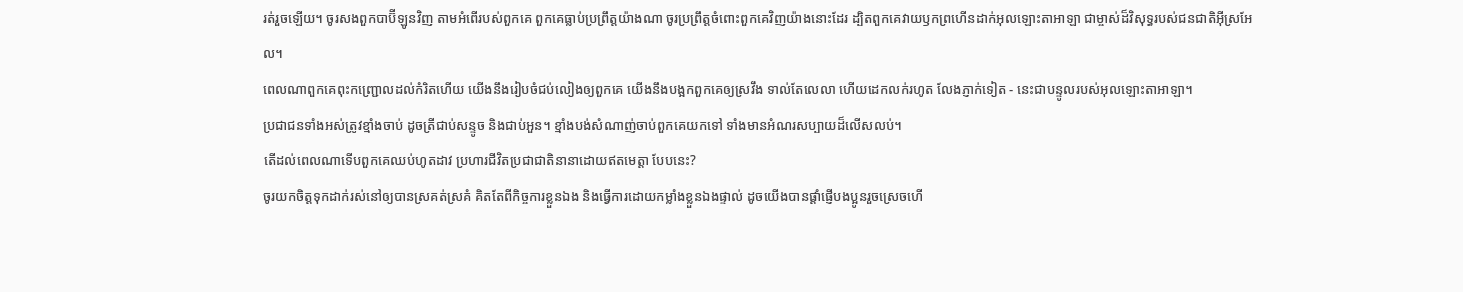រត់រួចឡើយ។ ចូរសងពួកបាប៊ីឡូនវិញ តាមអំពើរបស់ពួកគេ ពួកគេធ្លាប់ប្រព្រឹត្តយ៉ាងណា ចូរប្រព្រឹត្តចំពោះពួកគេវិញយ៉ាងនោះដែរ ដ្បិតពួកគេវាយឫកព្រហើនដាក់អុលឡោះតាអាឡា ជាម្ចាស់ដ៏វិសុទ្ធរបស់ជនជាតិអ៊ីស្រអែល។
ពេលណាពួកគេពុះកញ្ជ្រោលដល់កំរិតហើយ យើងនឹងរៀបចំជប់លៀងឲ្យពួកគេ យើងនឹងបង្អកពួកគេឲ្យស្រវឹង ទាល់តែលេលា ហើយដេកលក់រហូត លែងភ្ញាក់ទៀត - នេះជាបន្ទូលរបស់អុលឡោះតាអាឡា។
ប្រជាជនទាំងអស់ត្រូវខ្មាំងចាប់ ដូចត្រីជាប់សន្ទូច និងជាប់អួន។ ខ្មាំងបង់សំណាញ់ចាប់ពួកគេយកទៅ ទាំងមានអំណរសប្បាយដ៏លើសលប់។
តើដល់ពេលណាទើបពួកគេឈប់ហូតដាវ ប្រហារជីវិតប្រជាជាតិនានាដោយឥតមេត្តា បែបនេះ?
ចូរយកចិត្ដទុកដាក់រស់នៅឲ្យបានស្រគត់ស្រគំ គិតតែពីកិច្ចការខ្លួនឯង និងធ្វើការដោយកម្លាំងខ្លួនឯងផ្ទាល់ ដូចយើងបានផ្ដាំផ្ញើបងប្អូនរួចស្រេចហើ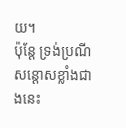យ។
ប៉ុន្ដែ ទ្រង់ប្រណីសន្ដោសខ្លាំងជាងនេះ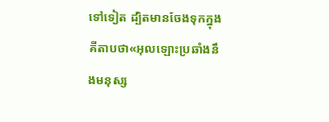ទៅទៀត ដ្បិតមានចែងទុកក្នុងគីតាបថា«អុលឡោះប្រឆាំងនឹងមនុស្ស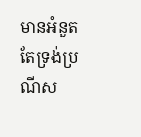មានអំនួត តែទ្រង់ប្រណីស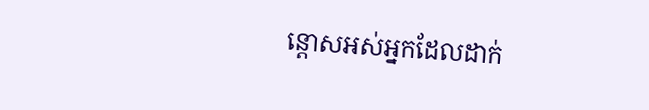ន្ដោសអស់អ្នកដែលដាក់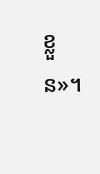ខ្លួន»។